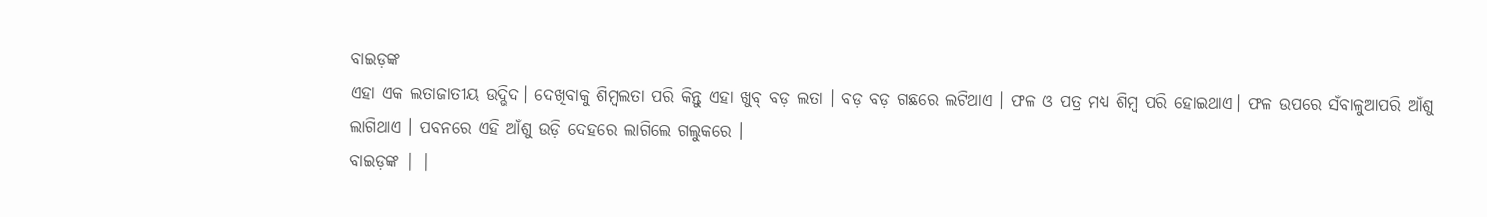ବାଇଡ଼ଙ୍କ
ଏହା ଏକ ଲତାଜାତୀୟ ଉଦ୍ଭିଦ। ଦେଖିବାକୁ ଶିମ୍ବଲତା ପରି କିନ୍ତୁ ଏହା ଖୁବ୍ ବଡ଼ ଲତା । ବଡ଼ ବଡ଼ ଗଛରେ ଲଟିଥାଏ । ଫଳ ଓ ପତ୍ର ମଧ୍ୟ ଶିମ୍ବ ପରି ହୋଇଥାଏ। ଫଳ ଉପରେ ସଁବାଳୁଆପରି ଆଁଶୁ ଲାଗିଥାଏ । ପବନରେ ଏହି ଆଁଶୁ ଉଡ଼ି ଦେହରେ ଲାଗିଲେ ଗଲୁକରେ ।
ବାଇଡ଼ଙ୍କ | |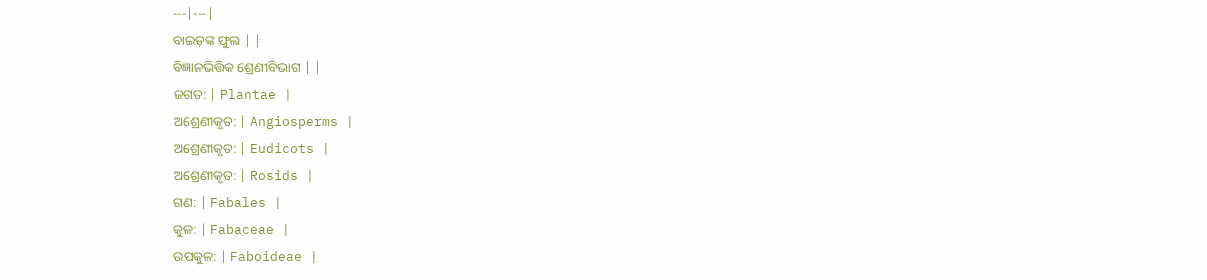---|---|
ବାଇଡ଼ଙ୍କ ଫୁଲ | |
ବିଜ୍ଞାନଭିତ୍ତିକ ଶ୍ରେଣୀବିଭାଗ | |
ଜଗତ: | Plantae |
ଅଶ୍ରେଣୀକୃତ: | Angiosperms |
ଅଶ୍ରେଣୀକୃତ: | Eudicots |
ଅଶ୍ରେଣୀକୃତ: | Rosids |
ଗଣ: | Fabales |
କୁଳ: | Fabaceae |
ଉପକୁଳ: | Faboideae |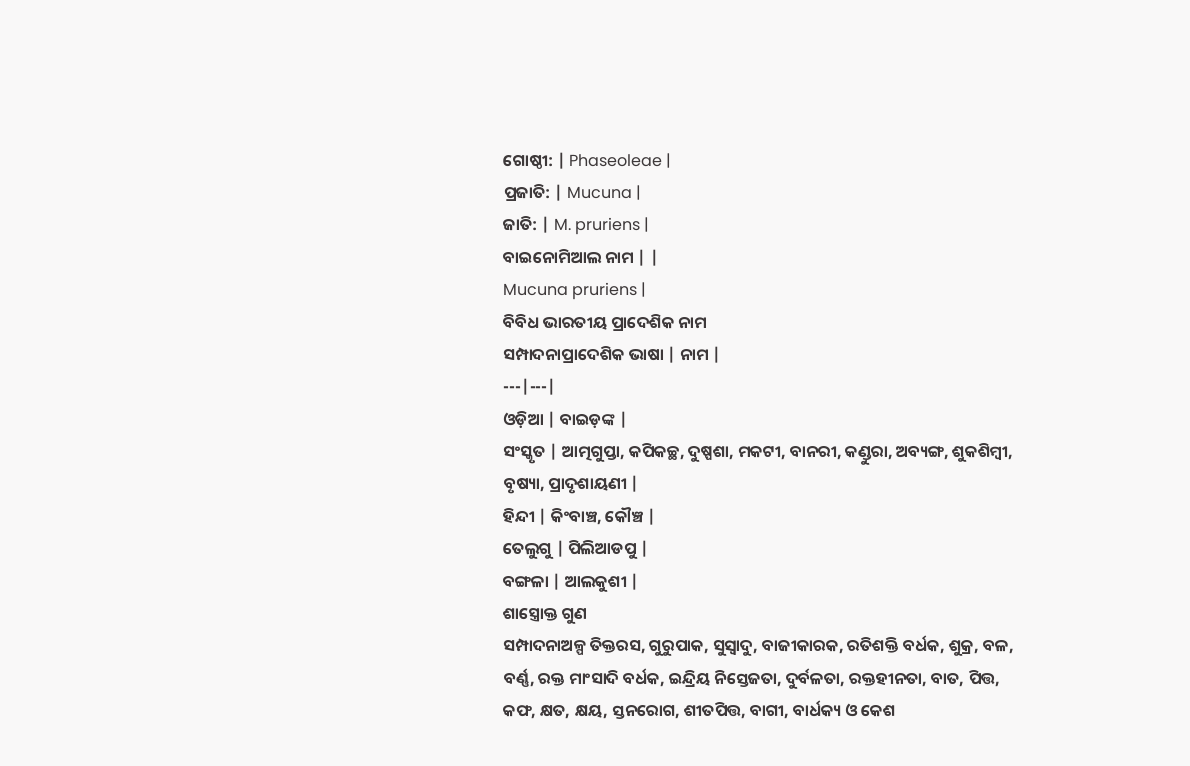ଗୋଷ୍ଠୀ: | Phaseoleae |
ପ୍ରଜାତି: | Mucuna |
ଜାତି: | M. pruriens |
ବାଇନୋମିଆଲ ନାମ | |
Mucuna pruriens |
ବିବିଧ ଭାରତୀୟ ପ୍ରାଦେଶିକ ନାମ
ସମ୍ପାଦନାପ୍ରାଦେଶିକ ଭାଷା | ନାମ |
---|---|
ଓଡ଼ିଆ | ବାଇଡ଼ଙ୍କ |
ସଂସ୍କୃତ | ଆତ୍ମଗୁପ୍ତା, କପିକଚ୍ଛ, ଦୁଷ୍ପଶା, ମକଟୀ, ବାନରୀ, କଣ୍ଡୁରା, ଅବ୍ୟଙ୍ଗ, ଶୁକଶିମ୍ବୀ, ବୃଷ୍ୟା, ପ୍ରାଦୃଶାୟଣୀ |
ହିନ୍ଦୀ | କିଂବାଞ୍ଚ, କୌଞ୍ଚ |
ତେଲୁଗୁ | ପିଲିଆଡପୁ |
ବଙ୍ଗଳା | ଆଲକୁଶୀ |
ଶାସ୍ତ୍ରୋକ୍ତ ଗୁଣ
ସମ୍ପାଦନାଅଳ୍ପ ତିକ୍ତରସ, ଗୁରୁପାକ, ସୁସ୍ୱାଦୁ, ବାଜୀକାରକ, ରତିଶକ୍ତି ବର୍ଧକ, ଶୁକ୍ର, ବଳ, ବର୍ଣ୍ଣ, ରକ୍ତ ମାଂସାଦି ବର୍ଧକ, ଇନ୍ଦ୍ରିୟ ନିସ୍ତେଜତା, ଦୁର୍ବଳତା, ରକ୍ତହୀନତା, ବାତ, ପିତ୍ତ, କଫ, କ୍ଷତ, କ୍ଷୟ, ସ୍ତନରୋଗ, ଶୀତପିତ୍ତ, ବାଗୀ, ବାର୍ଧକ୍ୟ ଓ କେଶ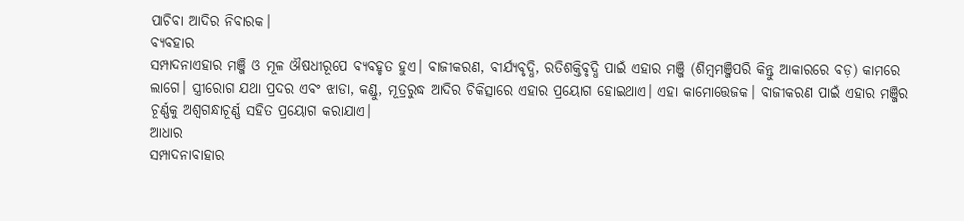ପାଚିବା ଆଦିର ନିବାରକ।
ବ୍ୟବହାର
ସମ୍ପାଦନାଏହାର ମଞ୍ଜି ଓ ମୂଳ ଔଷଧୀରୂପେ ବ୍ୟବହୃତ ହୁଏ। ବାଜୀକରଣ, ବୀର୍ଯ୍ୟବୃଦ୍ଧି, ରତିଶକ୍ତିବୃଦ୍ଧି ପାଇଁ ଏହାର ମଞ୍ଜି (ଶିମ୍ବମଞ୍ଜିପରି କିନ୍ତୁ ଆକାରରେ ବଡ଼) କାମରେ ଲାଗେ। ସ୍ତ୍ରୀରୋଗ ଯଥା ପ୍ରଦର ଏବଂ ଝାଡା, କଣ୍ଡୁ, ମୂତ୍ରରୁଦ୍ଧ ଆଦିର ଚିକିତ୍ସାରେ ଏହାର ପ୍ରୟୋଗ ହୋଇଥାଏ। ଏହା କାମୋତ୍ତେଜକ। ବାଜୀକରଣ ପାଇଁ ଏହାର ମଞ୍ଜିର ଚୂର୍ଣ୍ଣକୁ ଅଶ୍ୱଗନ୍ଧାଚୂର୍ଣ୍ଣ ସହିତ ପ୍ରୟୋଗ କରାଯାଏ।
ଆଧାର
ସମ୍ପାଦନାବାହାର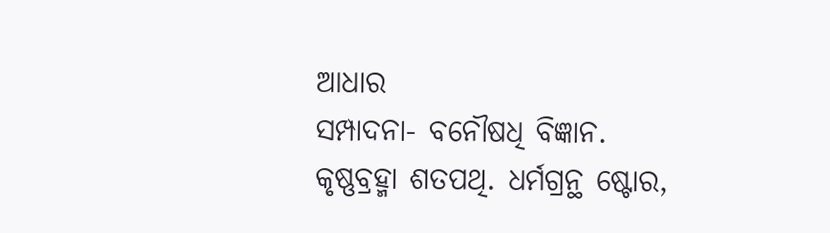ଆଧାର
ସମ୍ପାଦନା- ବନୌଷଧି ବିଜ୍ଞାନ. କୃଷ୍ଣବ୍ରହ୍ମା ଶତପଥି. ଧର୍ମଗ୍ରନ୍ଥ ଷ୍ଟୋର,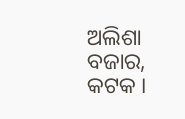ଅଲିଶା ବଜାର, କଟକ ।